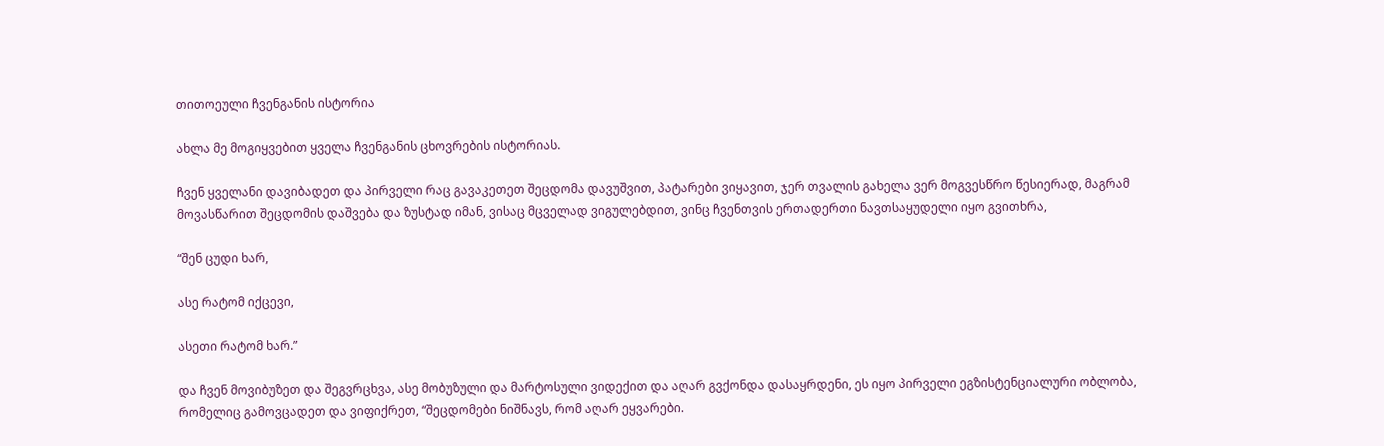თითოეული ჩვენგანის ისტორია

ახლა მე მოგიყვებით ყველა ჩვენგანის ცხოვრების ისტორიას.

ჩვენ ყველანი დავიბადეთ და პირველი რაც გავაკეთეთ შეცდომა დავუშვით, პატარები ვიყავით, ჯერ თვალის გახელა ვერ მოგვესწრო წესიერად, მაგრამ მოვასწარით შეცდომის დაშვება და ზუსტად იმან, ვისაც მცველად ვიგულებდით, ვინც ჩვენთვის ერთადერთი ნავთსაყუდელი იყო გვითხრა,

“შენ ცუდი ხარ,

ასე რატომ იქცევი,

ასეთი რატომ ხარ.”

და ჩვენ მოვიბუზეთ და შეგვრცხვა, ასე მობუზული და მარტოსული ვიდექით და აღარ გვქონდა დასაყრდენი, ეს იყო პირველი ეგზისტენციალური ობლობა, რომელიც გამოვცადეთ და ვიფიქრეთ, “შეცდომები ნიშნავს, რომ აღარ ეყვარები.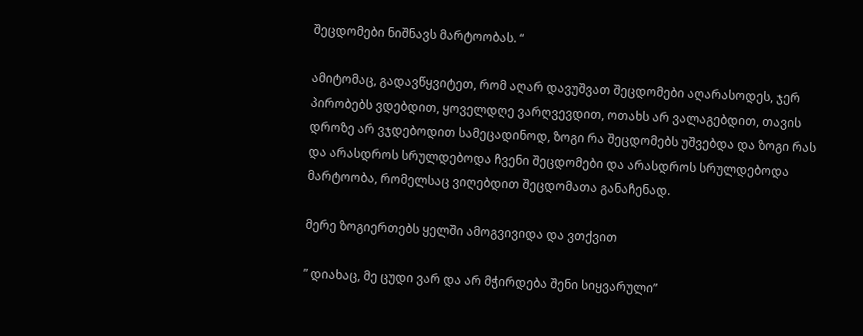შეცდომები ნიშნავს მარტოობას. “

ამიტომაც, გადავწყვიტეთ, რომ აღარ დავუშვათ შეცდომები აღარასოდეს, ჯერ პირობებს ვდებდით, ყოველდღე ვარღვევდით, ოთახს არ ვალაგებდით, თავის დროზე არ ვჯდებოდით სამეცადინოდ, ზოგი რა შეცდომებს უშვებდა და ზოგი რას და არასდროს სრულდებოდა ჩვენი შეცდომები და არასდროს სრულდებოდა მარტოობა, რომელსაც ვიღებდით შეცდომათა განაჩენად.

მერე ზოგიერთებს ყელში ამოგვივიდა და ვთქვით

” დიახაც, მე ცუდი ვარ და არ მჭირდება შენი სიყვარული”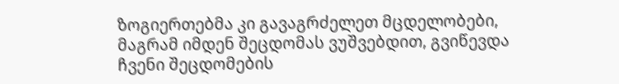ზოგიერთებმა კი გავაგრძელეთ მცდელობები, მაგრამ იმდენ შეცდომას ვუშვებდით, გვიწევდა ჩვენი შეცდომების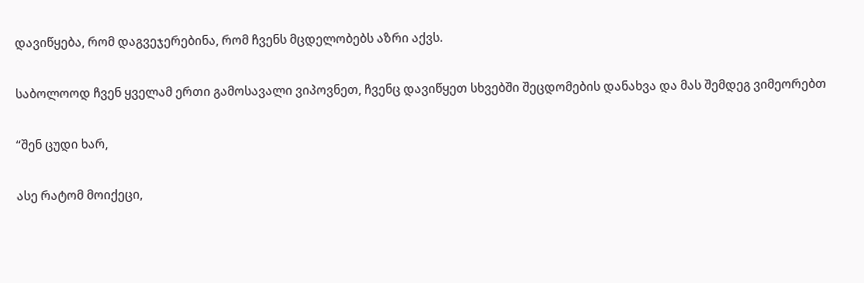დავიწყება, რომ დაგვეჯერებინა, რომ ჩვენს მცდელობებს აზრი აქვს.

საბოლოოდ ჩვენ ყველამ ერთი გამოსავალი ვიპოვნეთ, ჩვენც დავიწყეთ სხვებში შეცდომების დანახვა და მას შემდეგ ვიმეორებთ

“შენ ცუდი ხარ,

ასე რატომ მოიქეცი,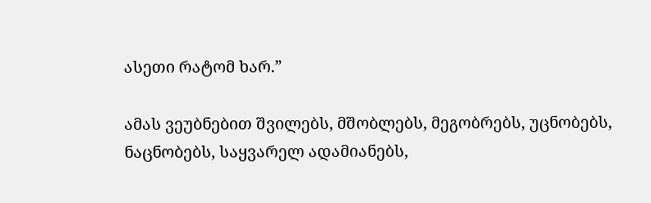ასეთი რატომ ხარ.”

ამას ვეუბნებით შვილებს, მშობლებს, მეგობრებს, უცნობებს, ნაცნობებს, საყვარელ ადამიანებს,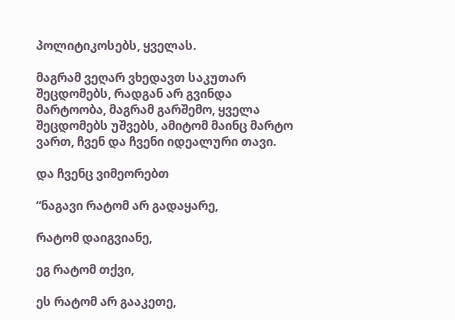პოლიტიკოსებს, ყველას.

მაგრამ ვეღარ ვხედავთ საკუთარ შეცდომებს, რადგან არ გვინდა მარტოობა, მაგრამ გარშემო, ყველა შეცდომებს უშვებს, ამიტომ მაინც მარტო ვართ, ჩვენ და ჩვენი იდეალური თავი.

და ჩვენც ვიმეორებთ

“ნაგავი რატომ არ გადაყარე,

რატომ დაიგვიანე,

ეგ რატომ თქვი,

ეს რატომ არ გააკეთე,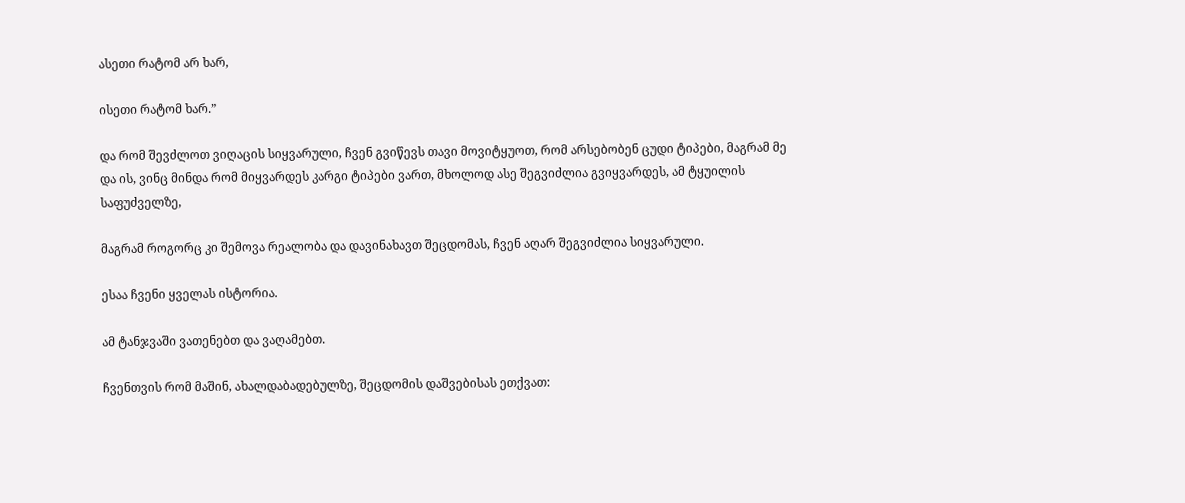ასეთი რატომ არ ხარ,

ისეთი რატომ ხარ.”

და რომ შევძლოთ ვიღაცის სიყვარული, ჩვენ გვიწევს თავი მოვიტყუოთ, რომ არსებობენ ცუდი ტიპები, მაგრამ მე და ის, ვინც მინდა რომ მიყვარდეს კარგი ტიპები ვართ, მხოლოდ ასე შეგვიძლია გვიყვარდეს, ამ ტყუილის საფუძველზე,

მაგრამ როგორც კი შემოვა რეალობა და დავინახავთ შეცდომას, ჩვენ აღარ შეგვიძლია სიყვარული.

ესაა ჩვენი ყველას ისტორია.

ამ ტანჯვაში ვათენებთ და ვაღამებთ.

ჩვენთვის რომ მაშინ, ახალდაბადებულზე, შეცდომის დაშვებისას ეთქვათ: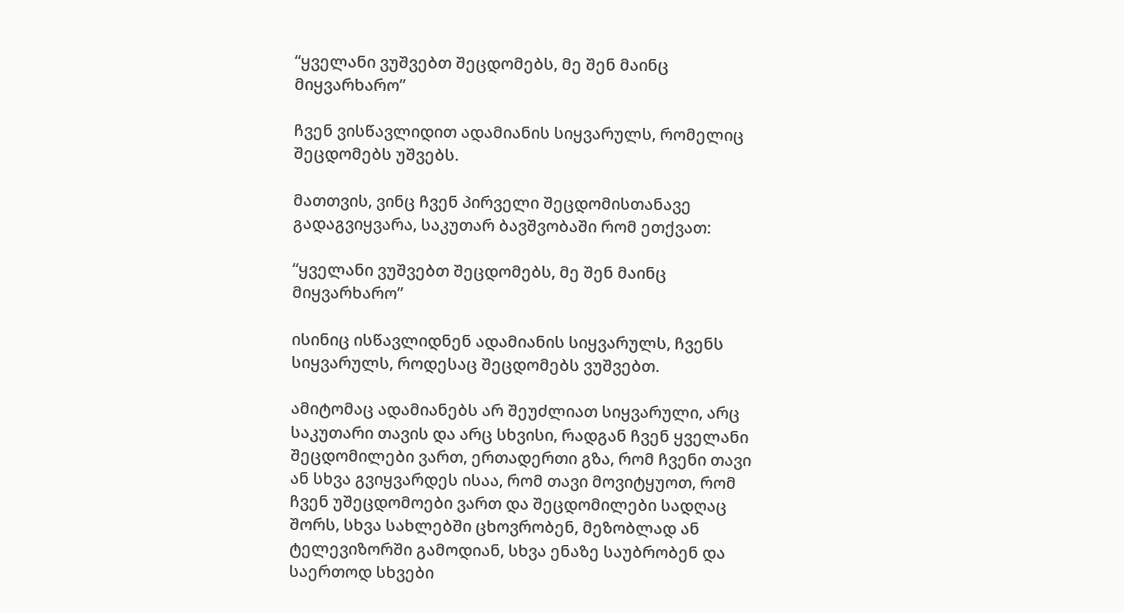“ყველანი ვუშვებთ შეცდომებს, მე შენ მაინც მიყვარხარო”

ჩვენ ვისწავლიდით ადამიანის სიყვარულს, რომელიც შეცდომებს უშვებს.

მათთვის, ვინც ჩვენ პირველი შეცდომისთანავე გადაგვიყვარა, საკუთარ ბავშვობაში რომ ეთქვათ:

“ყველანი ვუშვებთ შეცდომებს, მე შენ მაინც მიყვარხარო”

ისინიც ისწავლიდნენ ადამიანის სიყვარულს, ჩვენს სიყვარულს, როდესაც შეცდომებს ვუშვებთ.

ამიტომაც ადამიანებს არ შეუძლიათ სიყვარული, არც საკუთარი თავის და არც სხვისი, რადგან ჩვენ ყველანი შეცდომილები ვართ, ერთადერთი გზა, რომ ჩვენი თავი ან სხვა გვიყვარდეს ისაა, რომ თავი მოვიტყუოთ, რომ ჩვენ უშეცდომოები ვართ და შეცდომილები სადღაც შორს, სხვა სახლებში ცხოვრობენ, მეზობლად ან ტელევიზორში გამოდიან, სხვა ენაზე საუბრობენ და საერთოდ სხვები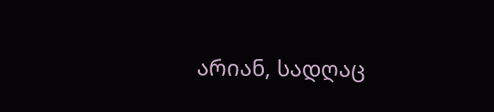არიან, სადღაც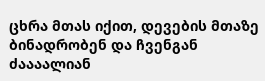ცხრა მთას იქით, დევების მთაზე ბინადრობენ და ჩვენგან ძაააალიან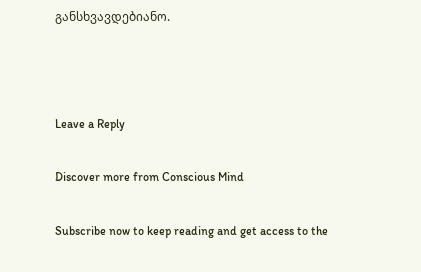განსხვავდებიანო.



Leave a Reply

Discover more from Conscious Mind

Subscribe now to keep reading and get access to the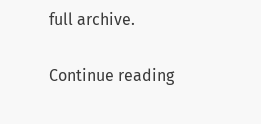full archive.

Continue reading